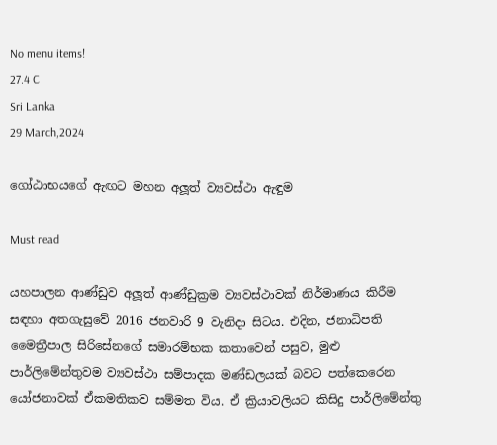No menu items!
27.4 C
Sri Lanka
29 March,2024

ගෝඨාභයගේ ඇඟට මහන අලූත් ව්‍යවස්ථා ඇඳුම

Must read

යහපාලන ආණ්ඩුව අලූත් ආණ්ඩුක්‍රම ව්‍යවස්ථාවක් නිර්මාණය කිරීම සඳහා අතගැසුවේ 2016 ජනවාරි 9 වැනිදා සිටය. එදින, ජනාධිපති මෛත්‍රීපාල සිරිසේනගේ සමාරම්භක කතාවෙන් පසුව, මුළු පාර්ලිමේන්තුවම ව්‍යවස්ථා සම්පාදක මණ්ඩලයක් බවට පත්කෙරෙන යෝජනාවක් ඒකමතිකව සම්මත විය. ඒ ක්‍රියාවලියට කිසිදු පාර්ලිමේන්තු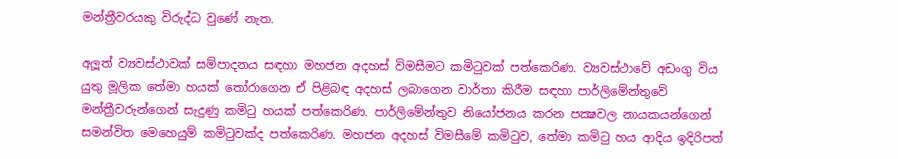මන්ත්‍රීවරයකු විරුද්ධ වුණේ නැත.

අලූත් ව්‍යවස්ථාවක් සම්පාදනය සඳහා මහජන අදහස් විමසීමට කමිටුවක් පත්කෙරිණ. ව්‍යවස්ථාවේ අඩංගු විය යුතු මූලික තේමා හයක් තෝරාගෙන ඒ පිළිබඳ අදහස් ලබාගෙන වාර්තා කිරීම සඳහා පාර්ලිමේන්තුවේ මන්ත්‍රීවරුන්ගෙන් සැදුණු කමිටු හයක් පත්කෙරිණ. පාර්ලිමේන්තුව නියෝජනය කරන පක්‍ෂවල නායකයන්ගෙන් සමන්විත මෙහෙයුම් කමිටුවක්ද පත්කෙරිණ. මහජන අදහස් විමසීමේ කමිටුව, තේමා කමිටු හය ආදිය ඉදිරිපත්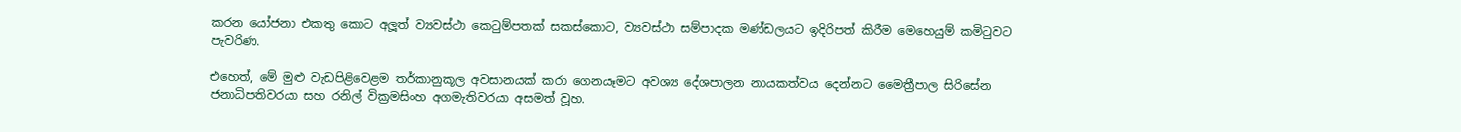කරන යෝජනා එකතු කොට අලූත් ව්‍යවස්ථා කෙටුම්පතක් සකස්කොට, ව්‍යවස්ථා සම්පාදක මණ්ඩලයට ඉදිරිපත් කිරීම මෙහෙයුම් කමිටුවට පැවරිණ.

එහෙත්, මේ මුළු වැඩපිළිවෙළම තර්කානුකූල අවසානයක් කරා ගෙනයෑමට අවශ්‍ය දේශපාලන නායකත්වය දෙන්නට මෛත්‍රීපාල සිරිසේන ජනාධිපතිවරයා සහ රනිල් වික්‍රමසිංහ අගමැතිවරයා අසමත් වූහ.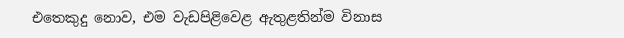එතෙකුදු නොව, එම වැඩපිළිවෙළ ඇතුළතින්ම විනාස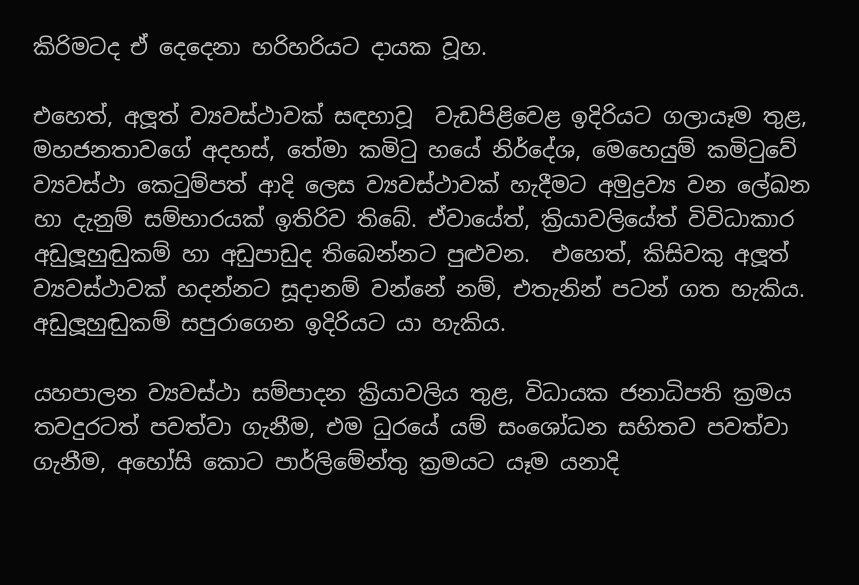කිරිමටද ඒ දෙදෙනා හරිහරියට දායක වූහ.

එහෙත්, අලූත් ව්‍යවස්ථාවක් සඳහාවූ  වැඩපිළිවෙළ ඉදිරියට ගලායෑම තුළ, මහජනතාවගේ අදහස්, තේමා කමිටු හයේ නිර්දේශ, මෙහෙයුම් කමිටුවේ ව්‍යවස්ථා කෙටුම්පත් ආදි ලෙස ව්‍යවස්ථාවක් හැදීමට අමුද්‍රව්‍ය වන ලේඛන හා දැනුම් සම්භාරයක් ඉතිරිව තිබේ. ඒවායේත්, ක්‍රියාවලියේත් විවිධාකාර අඩුලූහුඬුකම් හා අඩුපාඩුද තිබෙන්නට පුළුවන.  එහෙත්, කිසිවකු අලූත් ව්‍යවස්ථාවක් හදන්නට සූදානම් වන්නේ නම්, එතැනින් පටන් ගත හැකිය. අඩුලූහුඬුකම් සපුරාගෙන ඉදිරියට යා හැකිය.

යහපාලන ව්‍යවස්ථා සම්පාදන ක්‍රියාවලිය තුළ, විධායක ජනාධිපති ක්‍රමය තවදුරටත් පවත්වා ගැනීම, එම ධුරයේ යම් සංශෝධන සහිතව පවත්වා ගැනීම, අහෝසි කොට පාර්ලිමේන්තු ක්‍රමයට යෑම යනාදි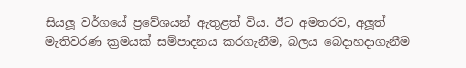සියලූ වර්ගයේ ප්‍රවේශයන් ඇතුළත් විය. ඊට අමතරව, අලූත් මැතිවරණ ක්‍රමයක් සම්පාදනය කරගැනීම, බලය බෙදාහදාගැනීම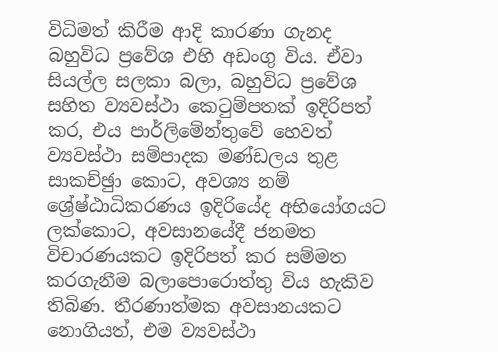විධිමත් කිරීම ආදි කාරණා ගැනද බහුවිධ ප්‍රවේශ එහි අඩංගු විය. ඒවා සියල්ල සලකා බලා, බහුවිධ ප්‍රවේශ සහිත ව්‍යවස්ථා කෙටුම්පතක් ඉදිරිපත් කර, එය පාර්ලිමේන්තුවේ හෙවත් ව්‍යවස්ථා සම්පාදක මණ්ඩලය තුළ සාකච්ඡුා කොට, අවශ්‍ය නම් ශ්‍රේෂ්ඨාධිකරණය ඉදිරියේද අභියෝගයට ලක්කොට, අවසානයේදී ජනමත විචාරණයකට ඉදිරිපත් කර සම්මත කරගැනීම බලාපොරොත්තු විය හැකිව තිබිණ. තීරණාත්මක අවසානයකට නොගියත්, එම ව්‍යවස්ථා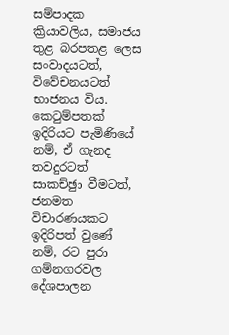සම්පාදක ක්‍රියාවලිය, සමාජය තුළ බරපතළ ලෙස සංවාදයටත්, විවේචනයටත් භාජනය විය. කෙටුම්පතක් ඉදිරියට පැමිණියේ නම්, ඒ ගැනද තවදුරටත් සාකච්ඡුා වීමටත්, ජනමත විචාරණයකට ඉදිරිපත් වුණේ නම්, රට පුරා ගම්නගරවල දේශපාලන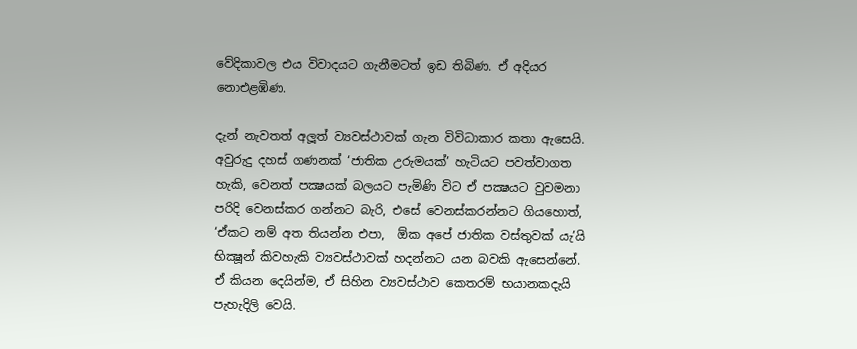වේදිකාවල එය විවාදයට ගැනීමටත් ඉඩ තිබිණ. ඒ අදියර නොඑළඹිණ.

දැන් නැවතත් අලූත් ව්‍යවස්ථාවක් ගැන විවිධාකාර කතා ඇසෙයි. අවුරුදු දහස් ගණනක් ‘ජාතික උරුමයක්’ හැටියට පවත්වාගත හැකි, වෙනත් පක්‍ෂයක් බලයට පැමිණි විට ඒ පක්‍ෂයට වුවමනා පරිදි වෙනස්කර ගන්නට බැරි, එසේ වෙනස්කරන්නට ගියහොත්, ‘ඒකට නම් අත තියන්න එපා,  ඕක අපේ ජාතික වස්තුවක් යැ’යි භික්‍ෂූන් කිවහැකි ව්‍යවස්ථාවක් හදන්නට යන බවකි ඇසෙන්නේ. ඒ කියන දෙයින්ම, ඒ සිහින ව්‍යවස්ථාව කෙතරම් භයානකදැයි පැහැදිලි වෙයි.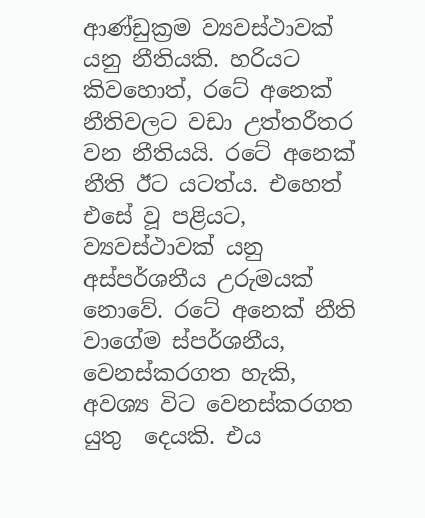ආණ්ඩුක්‍රම ව්‍යවස්ථාවක් යනු නීතියකි. හරියට කිවහොත්, රටේ අනෙක් නීතිවලට වඩා උත්තරීතර වන නීතියයි. රටේ අනෙක් නීති ඊට යටත්ය. එහෙත් එසේ වූ පළියට, ව්‍යවස්ථාවක් යනු අස්පර්ශනීය උරුමයක් නොවේ. රටේ අනෙක් නීති වාගේම ස්පර්ශනීය, වෙනස්කරගත හැකි, අවශ්‍ය විට වෙනස්කරගත යුතු  දෙයකි. එය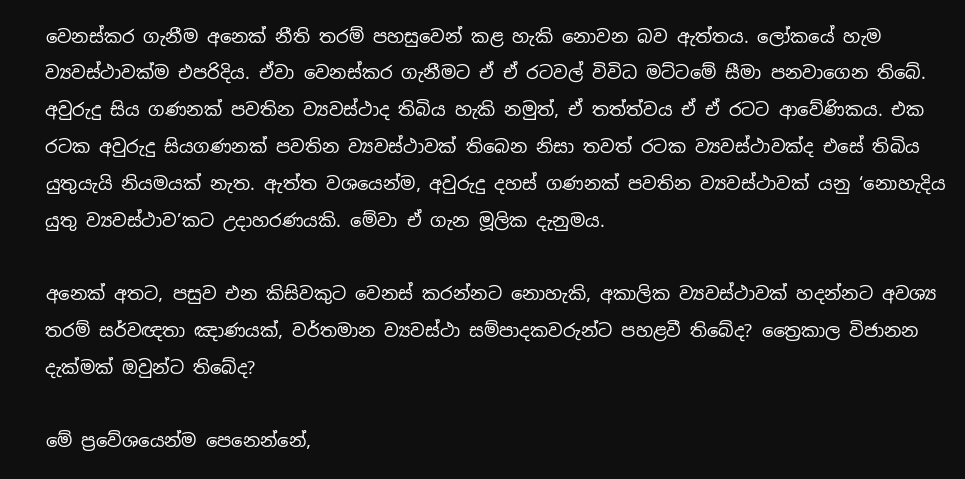වෙනස්කර ගැනීම අනෙක් නීති තරම් පහසුවෙන් කළ හැකි නොවන බව ඇත්තය. ලෝකයේ හැම ව්‍යවස්ථාවක්ම එපරිදිය. ඒවා වෙනස්කර ගැනීමට ඒ ඒ රටවල් විවිධ මට්ටමේ සීමා පනවාගෙන තිබේ. අවුරුදු සිය ගණනක් පවතින ව්‍යවස්ථාද තිබිය හැකි නමුත්, ඒ තත්ත්වය ඒ ඒ රටට ආවේණිකය. එක රටක අවුරුදු සියගණනක් පවතින ව්‍යවස්ථාවක් තිබෙන නිසා තවත් රටක ව්‍යවස්ථාවක්ද එසේ තිබිය යුතුයැයි නියමයක් නැත. ඇත්ත වශයෙන්ම, අවුරුදු දහස් ගණනක් පවතින ව්‍යවස්ථාවක් යනු ‘නොහැදිය යුතු ව්‍යවස්ථාව’කට උදාහරණයකි. මේවා ඒ ගැන මූලික දැනුමය.

අනෙක් අතට, පසුව එන කිසිවකුට වෙනස් කරන්නට නොහැකි, අකාලික ව්‍යවස්ථාවක් හදන්නට අවශ්‍ය තරම් සර්වඥතා ඤාණයක්, වර්තමාන ව්‍යවස්ථා සම්පාදකවරුන්ට පහළවී තිබේද? ත්‍රෛකාල විජානන දැක්මක් ඔවුන්ට තිබේද?

මේ ප්‍රවේශයෙන්ම පෙනෙන්නේ,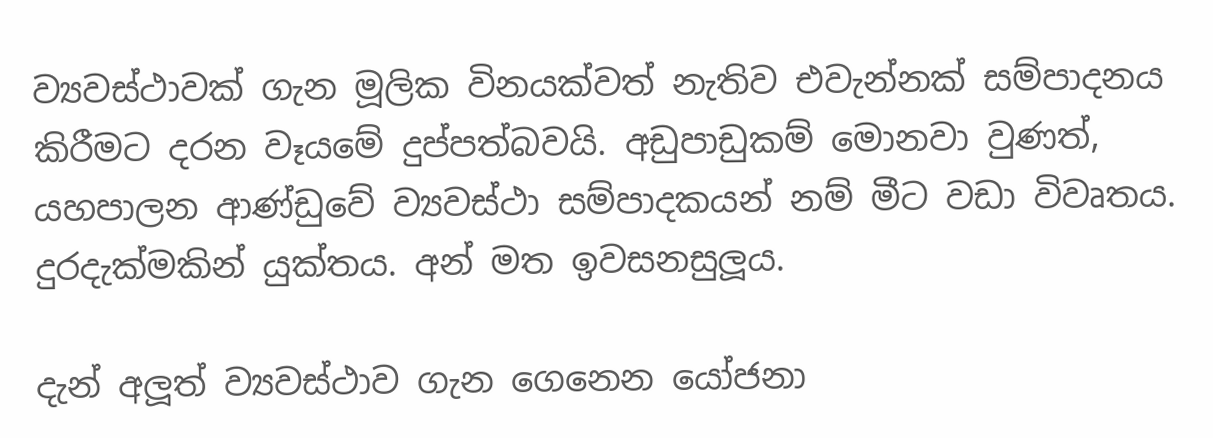ව්‍යවස්ථාවක් ගැන මූලික විනයක්වත් නැතිව එවැන්නක් සම්පාදනය කිරීමට දරන වෑයමේ දුප්පත්බවයි. අඩුපාඩුකම් මොනවා වුණත්, යහපාලන ආණ්ඩුවේ ව්‍යවස්ථා සම්පාදකයන් නම් මීට වඩා විවෘතය. දුරදැක්මකින් යුක්තය. අන් මත ඉවසනසුලූය.

දැන් අලූත් ව්‍යවස්ථාව ගැන ගෙනෙන යෝජනා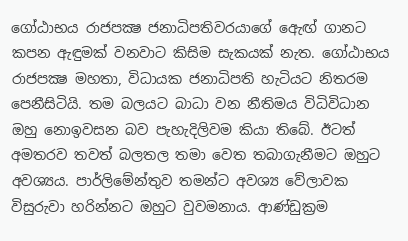ගෝඨාභය රාජපක්‍ෂ ජනාධිපතිවරයාගේ ඇෙඟ් ගානට කපන ඇඳුමක් වනවාට කිසිම සැකයක් නැත. ගෝඨාභය රාජපක්‍ෂ මහතා, විධායක ජනාධිපති හැටියට නිතරම පෙනීසිටියි. තම බලයට බාධා වන නීතිමය විධිවිධාන ඔහු නොඉවසන බව පැහැදිලිවම කියා තිබේ. ඊටත් අමතරව තවත් බලතල තමා වෙත තබාගැනීමට ඔහුට අවශ්‍යය. පාර්ලිමේන්තුව තමන්ට අවශ්‍ය වේලාවක විසුරුවා හරින්නට ඔහුට වුවමනාය. ආණ්ඩුක්‍රම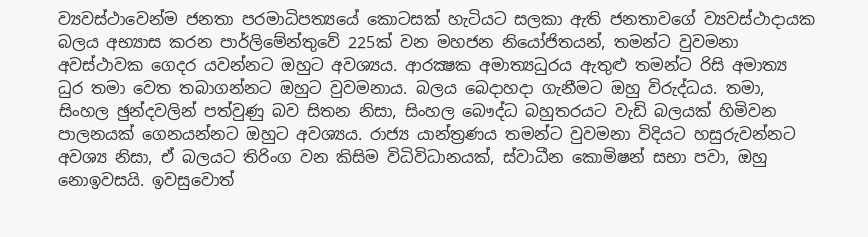ව්‍යවස්ථාවෙන්ම ජනතා පරමාධිපත්‍යයේ කොටසක් හැටියට සලකා ඇති ජනතාවගේ ව්‍යවස්ථාදායක බලය අභ්‍යාස කරන පාර්ලිමේන්තුවේ 225ක් වන මහජන නියෝජිතයන්, තමන්ට වුවමනා අවස්ථාවක ගෙදර යවන්නට ඔහුට අවශ්‍යය. ආරක්‍ෂක අමාත්‍යධුරය ඇතුළු තමන්ට රිසි අමාත්‍ය ධුර තමා වෙත තබාගන්නට ඔහුට වුවමනාය. බලය බෙදාහදා ගැනීමට ඔහු විරුද්ධය. තමා, සිංහල ඡුන්දවලින් පත්වුණු බව සිතන නිසා, සිංහල බෞද්ධ බහුතරයට වැඩි බලයක් හිමිවන පාලනයක් ගෙනයන්නට ඔහුට අවශ්‍යය. රාජ්‍ය යාන්ත්‍රණය තමන්ට වුවමනා විදියට හසුරුවන්නට අවශ්‍ය නිසා, ඒ බලයට තිරිංග වන කිසිම විධිවිධානයක්, ස්වාධීන කොමිෂන් සභා පවා, ඔහු නොඉවසයි. ඉවසුවොත්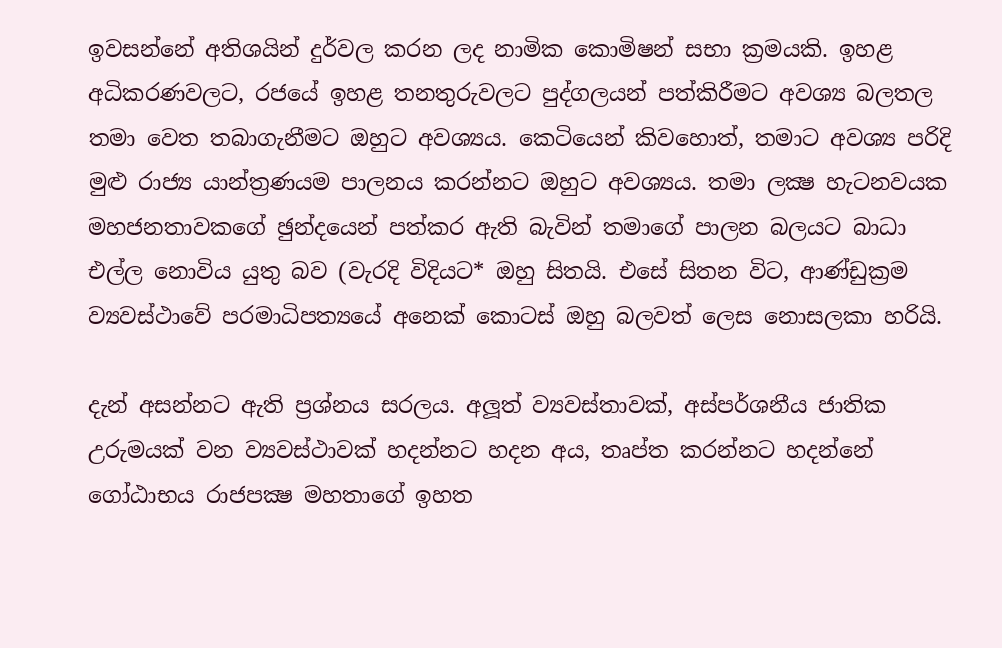ඉවසන්නේ අතිශයින් දුර්වල කරන ලද නාමික කොමිෂන් සභා ක්‍රමයකි. ඉහළ අධිකරණවලට, රජයේ ඉහළ තනතුරුවලට පුද්ගලයන් පත්කිරීමට අවශ්‍ය බලතල තමා වෙත තබාගැනීමට ඔහුට අවශ්‍යය. කෙටියෙන් කිවහොත්, තමාට අවශ්‍ය පරිදි මුළු රාජ්‍ය යාන්ත්‍රණයම පාලනය කරන්නට ඔහුට අවශ්‍යය. තමා ලක්‍ෂ හැටනවයක මහජනතාවකගේ ඡුන්දයෙන් පත්කර ඇති බැවින් තමාගේ පාලන බලයට බාධා එල්ල නොවිය යුතු බව (වැරදි විදියට* ඔහු සිතයි. එසේ සිතන විට, ආණ්ඩුක්‍රම ව්‍යවස්ථාවේ පරමාධිපත්‍යයේ අනෙක් කොටස් ඔහු බලවත් ලෙස නොසලකා හරියි.

දැන් අසන්නට ඇති ප්‍රශ්නය සරලය. අලූත් ව්‍යවස්තාවක්, අස්පර්ශනීය ජාතික උරුමයක් වන ව්‍යවස්ථාවක් හදන්නට හදන අය, තෘප්ත කරන්නට හදන්නේ ගෝඨාභය රාජපක්‍ෂ මහතාගේ ඉහත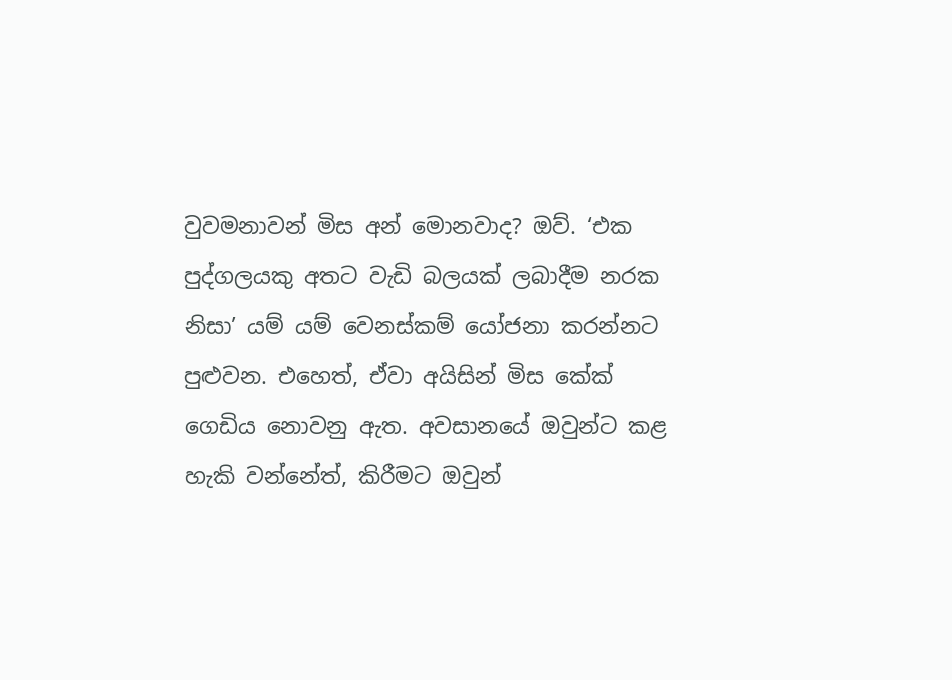වුවමනාවන් මිස අන් මොනවාද? ඔව්. ‘එක පුද්ගලයකු අතට වැඩි බලයක් ලබාදීම නරක නිසා’ යම් යම් වෙනස්කම් යෝජනා කරන්නට පුළුවන. එහෙත්, ඒවා අයිසින් මිස කේක් ගෙඩිය නොවනු ඇත. අවසානයේ ඔවුන්ට කළ හැකි වන්නේත්, කිරීමට ඔවුන්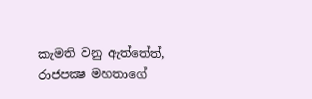කැමති වනු ඇත්තේත්, රාජපක්‍ෂ මහතාගේ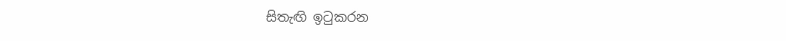සිතැඟි ඉටුකරන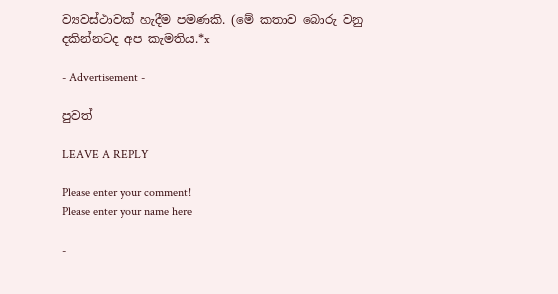ව්‍යවස්ථාවක් හැදීම පමණකි. (මේ කතාව බොරු වනු දකින්නටද අප කැමතිය.*x

- Advertisement -

පුවත්

LEAVE A REPLY

Please enter your comment!
Please enter your name here

-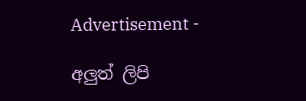Advertisement -

අලුත් ලිපි